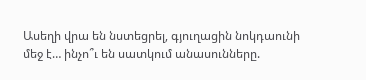Ասեղի վրա են նստեցրել, գյուղացին նոկդաունի մեջ է… ինչո՞ւ են սատկում անասունները.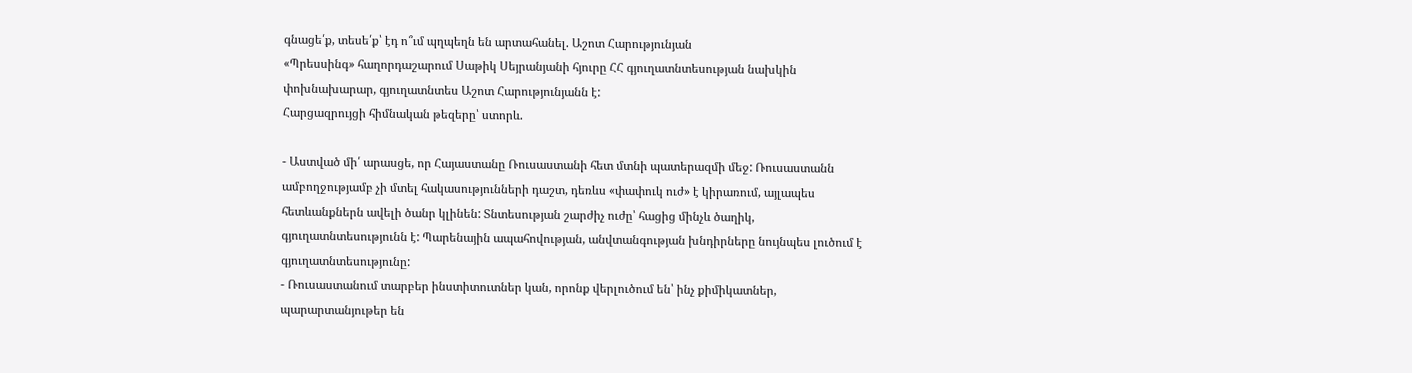գնացե՛ք, տեսե՛ք՝ էդ ո՞ւմ պղպեղն են արտահանել. Աշոտ Հարությունյան
«Պրեսսինգ» հաղորդաշարում Սաթիկ Սեյրանյանի հյուրը ՀՀ գյուղատնտեսության նախկին փոխնախարար, գյուղատնտես Աշոտ Հարությունյանն է:
Հարցազրույցի հիմնական թեզերը՝ ստորև.

- Աստված մի՛ արասցե, որ Հայաստանը Ռուսաստանի հետ մտնի պատերազմի մեջ: Ռուսաստանն ամբողջությամբ չի մտել հակասությունների դաշտ, դեռևս «փափուկ ուժ» է կիրառում, այլապես հետևանքներն ավելի ծանր կլինեն: Տնտեսության շարժիչ ուժը՝ հացից մինչև ծաղիկ, գյուղատնտեսությունն է: Պարենային ապահովության, անվտանգության խնդիրները նույնպես լուծում է գյուղատնտեսությունը:
- Ռուսաստանում տարբեր ինստիտուտներ կան, որոնք վերլուծում են՝ ինչ քիմիկատներ, պարարտանյութեր են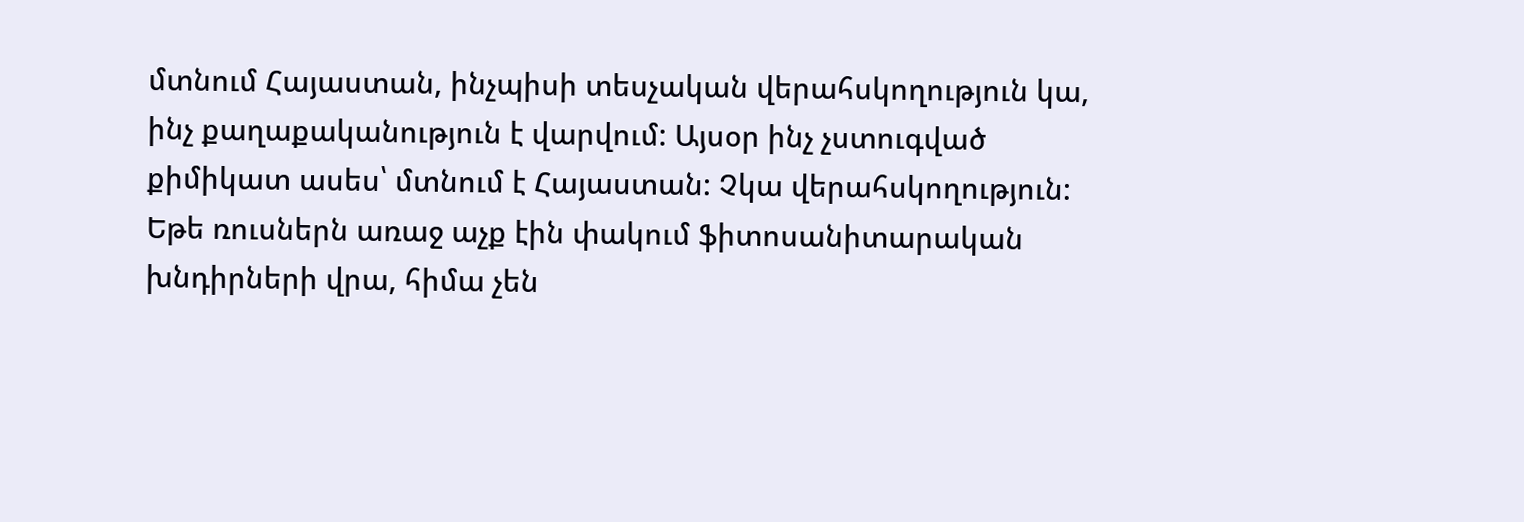մտնում Հայաստան, ինչպիսի տեսչական վերահսկողություն կա, ինչ քաղաքականություն է վարվում: Այսօր ինչ չստուգված քիմիկատ ասես՝ մտնում է Հայաստան: Չկա վերահսկողություն: Եթե ռուսներն առաջ աչք էին փակում ֆիտոսանիտարական խնդիրների վրա, հիմա չեն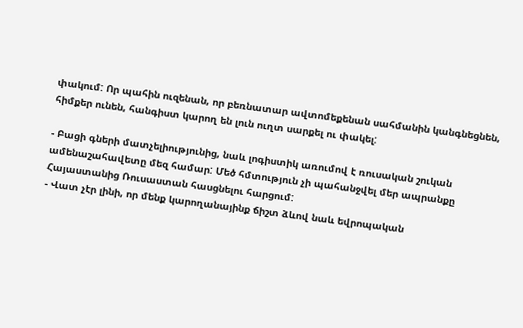փակում: Որ պահին ուզենան, որ բեռնատար ավտոմեքենան սահմանին կանգնեցնեն, հիմքեր ունեն, հանգիստ կարող են լուն ուղտ սարքել ու փակել:

- Բացի գների մատչելիությունից, նաև լոգիստիկ առումով է ռուսական շուկան ամենաշահավետը մեզ համար: Մեծ հմտություն չի պահանջվել մեր ապրանքը Հայաստանից Ռուսաստան հասցնելու հարցում:
- Վատ չէր լինի, որ մենք կարողանայինք ճիշտ ձևով նաև եվրոպական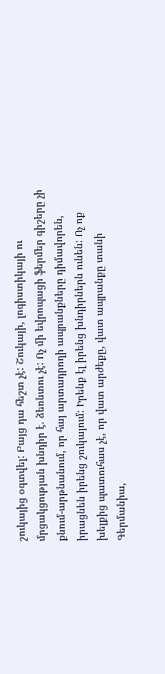շուկայից օգտվել: Բայց դա հեշտ չէ: Շուկայի, լոգիստիկայի ու մրցակցության խնդիր է. ձեռնտու չէ: Ոչ մի եվրոպացի ֆերմեր գիշերը չի քնում-արթնանում, որ հայ արտադրողի ապրանքները դիմավորեն, իրացնեն իրենց շուկայում: Իրենք էլ իրենց խնդիրներն ունեն: Ոչ ոք խելքից պատուհաս չէ, որ վատ արժեքը, վատ ապրանքը տանի Գերմանիա,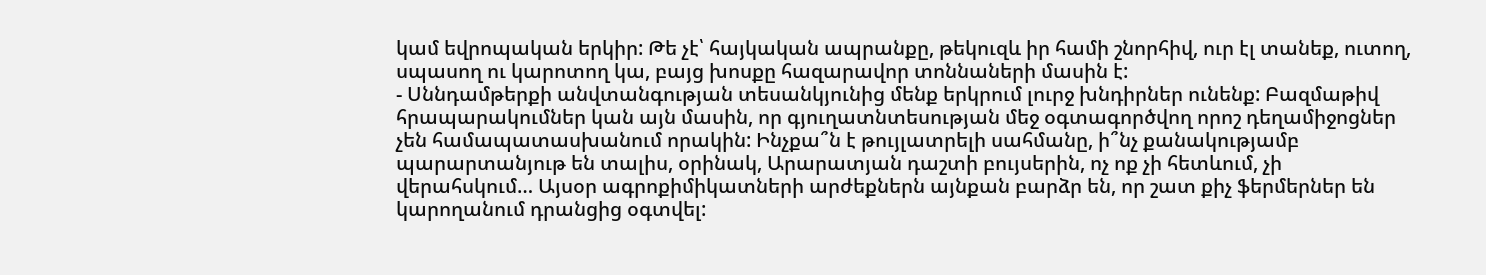կամ եվրոպական երկիր: Թե չէ՝ հայկական ապրանքը, թեկուզև իր համի շնորհիվ, ուր էլ տանեք, ուտող, սպասող ու կարոտող կա, բայց խոսքը հազարավոր տոննաների մասին է:
- Սննդամթերքի անվտանգության տեսանկյունից մենք երկրում լուրջ խնդիրներ ունենք: Բազմաթիվ հրապարակումներ կան այն մասին, որ գյուղատնտեսության մեջ օգտագործվող որոշ դեղամիջոցներ չեն համապատասխանում որակին: Ինչքա՞ն է թույլատրելի սահմանը, ի՞նչ քանակությամբ պարարտանյութ են տալիս, օրինակ, Արարատյան դաշտի բույսերին, ոչ ոք չի հետևում, չի վերահսկում… Այսօր ագրոքիմիկատների արժեքներն այնքան բարձր են, որ շատ քիչ ֆերմերներ են կարողանում դրանցից օգտվել: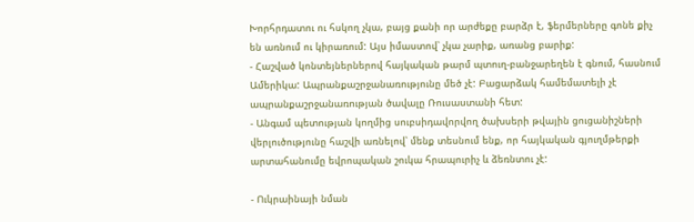Խորհրդատու ու հսկող չկա, բայց քանի որ արժեքը բարձր է, ֆերմերները գոնե քիչ են առնում ու կիրառում: Այս իմաստով՝ չկա չարիք, առանց բարիք:
- Հաշված կոնտեյներներով հայկական թարմ պտուղ-բանջարեղեն է գնում, հասնում Ամերիկա: Ապրանքաշրջանառությունը մեծ չէ: Բացարձակ համեմատելի չէ ապրանքաշրջանառության ծավալը Ռուսաստանի հետ:
- Անգամ պետության կողմից սուբսիդավորվող ծախսերի թվային ցուցանիշների վերլուծությունը հաշվի առնելով՝ մենք տեսնում ենք, որ հայկական գյուղմթերքի արտահանումը եվրոպական շուկա հրապուրիչ և ձեռնտու չէ:

- Ուկրաինայի նման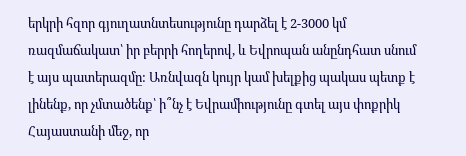երկրի հզոր գյուղատնտեսությունը դարձել է 2-3000 կմ ռազմաճակատ՝ իր բերրի հողերով, և Եվրոպան անընդհատ սնում է այս պատերազմը: Առնվազն կույր կամ խելքից պակաս պետք է լինենք, որ չմտածենք՝ ի՞նչ է Եվրամիությունը գտել այս փոքրիկ Հայաստանի մեջ, որ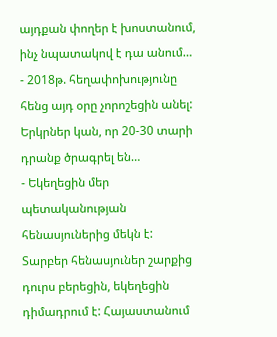այդքան փողեր է խոստանում, ինչ նպատակով է դա անում…
- 2018թ. հեղափոխությունը հենց այդ օրը չորոշեցին անել: Երկրներ կան, որ 20-30 տարի դրանք ծրագրել են…
- Եկեղեցին մեր պետականության հենասյուներից մեկն է: Տարբեր հենասյուներ շարքից դուրս բերեցին, եկեղեցին դիմադրում է: Հայաստանում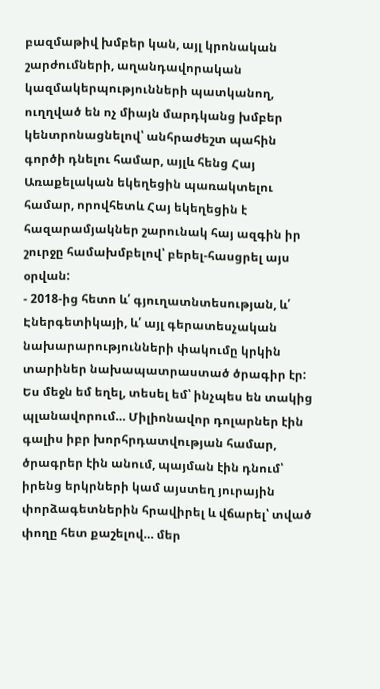բազմաթիվ խմբեր կան, այլ կրոնական շարժումների, աղանդավորական կազմակերպությունների պատկանող, ուղղված են ոչ միայն մարդկանց խմբեր կենտրոնացնելով՝ անհրաժեշտ պահին գործի դնելու համար, այլև հենց Հայ Առաքելական եկեղեցին պառակտելու համար, որովհետև Հայ եկեղեցին է հազարամյակներ շարունակ հայ ազգին իր շուրջը համախմբելով՝ բերել-հասցրել այս օրվան:
- 2018-ից հետո և՛ գյուղատնտեսության, և՛ Էներգետիկայի, և՛ այլ գերատեսչական նախարարությունների փակումը կրկին տարիներ նախապատրաստած ծրագիր էր: Ես մեջն եմ եղել, տեսել եմ՝ ինչպես են տակից պլանավորում… Միլիոնավոր դոլարներ էին գալիս իբր խորհրդատվության համար, ծրագրեր էին անում, պայման էին դնում՝ իրենց երկրների կամ այստեղ յուրային փորձագետներին հրավիրել և վճարել՝ տված փողը հետ քաշելով… մեր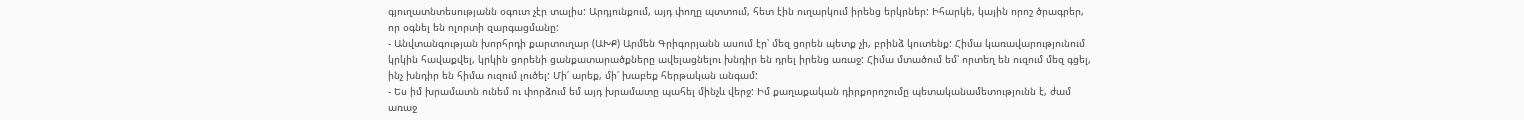գյուղատնտեսությանն օգուտ չէր տալիս: Արդյունքում, այդ փողը պտտում, հետ էին ուղարկում իրենց երկրներ: Իհարկե, կային որոշ ծրագրեր, որ օգնել են ոլորտի զարգացմանը:
- Անվտանգության խորհրդի քարտուղար (ԱԽՔ) Արմեն Գրիգորյանն ասում էր՝ մեզ ցորեն պետք չի, բրինձ կուտենք: Հիմա կառավարությունում կրկին հավաքվել, կրկին ցորենի ցանքատարածքները ավելացնելու խնդիր են դրել իրենց առաջ: Հիմա մտածում եմ՝ որտեղ են ուզում մեզ գցել, ինչ խնդիր են հիմա ուզում լուծել: Մի՛ արեք, մի՛ խաբեք հերթական անգամ:
- Ես իմ խրամատն ունեմ ու փորձում եմ այդ խրամատը պահել մինչև վերջ: Իմ քաղաքական դիրքորոշումը պետականամետությունն է, ժամ առաջ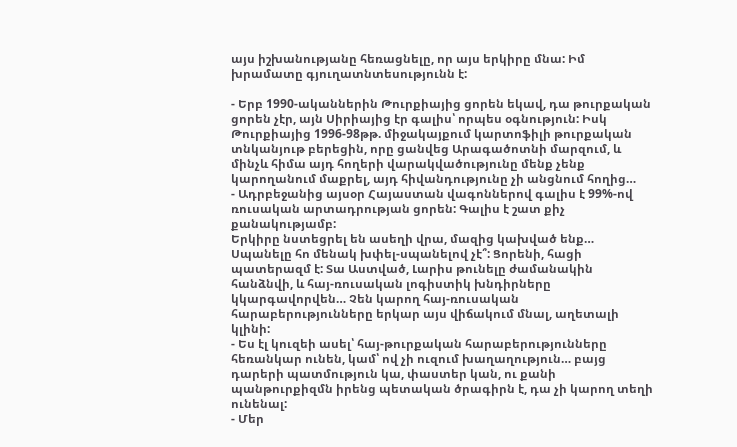այս իշխանությանը հեռացնելը, որ այս երկիրը մնա: Իմ խրամատը գյուղատնտեսությունն է:

- Երբ 1990-ականներին Թուրքիայից ցորեն եկավ, դա թուրքական ցորեն չէր, այն Սիրիայից էր գալիս՝ որպես օգնություն: Իսկ Թուրքիայից 1996-98թթ. միջակայքում կարտոֆիլի թուրքական տնկանյութ բերեցին, որը ցանվեց Արագածոտնի մարզում, և մինչև հիմա այդ հողերի վարակվածությունը մենք չենք կարողանում մաքրել, այդ հիվանդությունը չի անցնում հողից…
- Ադրբեջանից այսօր Հայաստան վագոններով գալիս է 99%-ով ռուսական արտադրության ցորեն: Գալիս է շատ քիչ քանակությամբ:
Երկիրը նստեցրել են ասեղի վրա, մազից կախված ենք… Սպանելը հո մենակ խփել-սպանելով չէ՞: Ցորենի, հացի պատերազմ է: Տա Աստված, Լարիս թունելը ժամանակին հանձնվի, և հայ-ռուսական լոգիստիկ խնդիրները կկարգավորվեն… Չեն կարող հայ-ռուսական հարաբերությունները երկար այս վիճակում մնալ, աղետալի կլինի:
- Ես էլ կուզեի ասել՝ հայ-թուրքական հարաբերությունները հեռանկար ունեն, կամ՝ ով չի ուզում խաղաղություն… բայց դարերի պատմություն կա, փաստեր կան, ու քանի պանթուրքիզմն իրենց պետական ծրագիրն է, դա չի կարող տեղի ունենալ:
- Մեր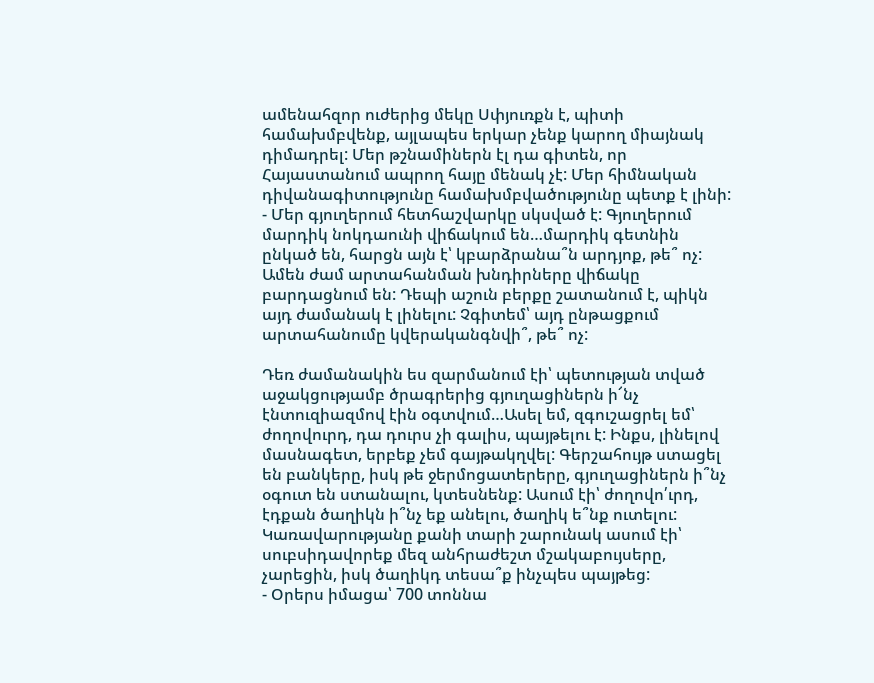ամենահզոր ուժերից մեկը Սփյուռքն է, պիտի համախմբվենք, այլապես երկար չենք կարող միայնակ դիմադրել: Մեր թշնամիներն էլ դա գիտեն, որ Հայաստանում ապրող հայը մենակ չէ: Մեր հիմնական դիվանագիտությունը համախմբվածությունը պետք է լինի:
- Մեր գյուղերում հետհաշվարկը սկսված է: Գյուղերում մարդիկ նոկդաունի վիճակում են…մարդիկ գետնին ընկած են, հարցն այն է՝ կբարձրանա՞ն արդյոք, թե՞ ոչ: Ամեն ժամ արտահանման խնդիրները վիճակը բարդացնում են: Դեպի աշուն բերքը շատանում է, պիկն այդ ժամանակ է լինելու: Չգիտեմ՝ այդ ընթացքում արտահանումը կվերականգնվի՞, թե՞ ոչ:

Դեռ ժամանակին ես զարմանում էի՝ պետության տված աջակցությամբ ծրագրերից գյուղացիներն ի՜նչ էնտուզիազմով էին օգտվում…Ասել եմ, զգուշացրել եմ՝ ժողովուրդ, դա դուրս չի գալիս, պայթելու է: Ինքս, լինելով մասնագետ, երբեք չեմ գայթակղվել: Գերշահույթ ստացել են բանկերը, իսկ թե ջերմոցատերերը, գյուղացիներն ի՞նչ օգուտ են ստանալու, կտեսնենք: Ասում էի՝ ժողովո՛ւրդ, էդքան ծաղիկն ի՞նչ եք անելու, ծաղիկ ե՞նք ուտելու: Կառավարությանը քանի տարի շարունակ ասում էի՝ սուբսիդավորեք մեզ անհրաժեշտ մշակաբույսերը, չարեցին, իսկ ծաղիկդ տեսա՞ք ինչպես պայթեց:
- Օրերս իմացա՝ 700 տոննա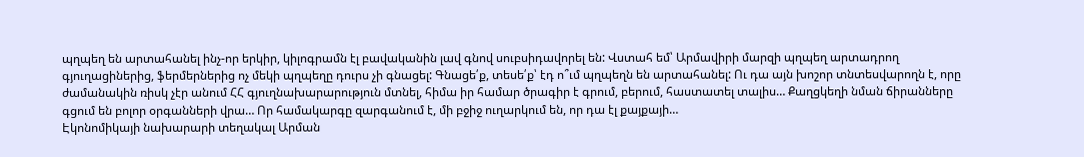պղպեղ են արտահանել ինչ-որ երկիր, կիլոգրամն էլ բավականին լավ գնով սուբսիդավորել են: Վստահ եմ՝ Արմավիրի մարզի պղպեղ արտադրող գյուղացիներից, ֆերմերներից ոչ մեկի պղպեղը դուրս չի գնացել: Գնացե՛ք, տեսե՛ք՝ էդ ո՞ւմ պղպեղն են արտահանել: Ու դա այն խոշոր տնտեսվարողն է, որը ժամանակին ռիսկ չէր անում ՀՀ գյուղնախարարություն մտնել, հիմա իր համար ծրագիր է գրում, բերում, հաստատել տալիս… Քաղցկեղի նման ճիրանները գցում են բոլոր օրգանների վրա… Որ համակարգը զարգանում է, մի բջիջ ուղարկում են, որ դա էլ քայքայի…
Էկոնոմիկայի նախարարի տեղակալ Արման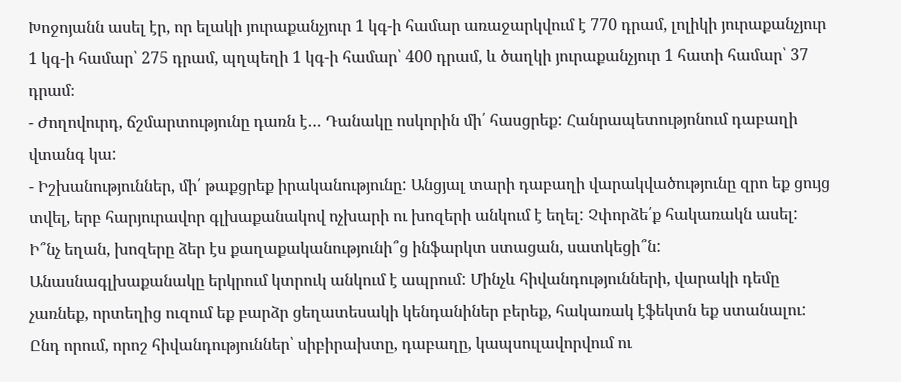Խոջոյանն ասել էր, որ ելակի յուրաքանչյուր 1 կգ-ի համար առաջարկվում է 770 դրամ, լոլիկի յուրաքանչյուր 1 կգ-ի համար՝ 275 դրամ, պղպեղի 1 կգ-ի համար՝ 400 դրամ, և ծաղկի յուրաքանչյուր 1 հատի համար՝ 37 դրամ։
- Ժողովուրդ, ճշմարտությունը դառն է… Դանակը ոսկորին մի՛ հասցրեք: Հանրապետությոնում դաբաղի վտանգ կա:
- Իշխանություններ, մի՛ թաքցրեք իրականությունը: Անցյալ տարի դաբաղի վարակվածությունը զրո եք ցույց տվել, երբ հարյուրավոր գլխաքանակով ոչխարի ու խոզերի անկում է եղել: Չփորձե՛ք հակառակն ասել: Ի՞նչ եղան, խոզերը ձեր էս քաղաքականությունի՞ց ինֆարկտ ստացան, սատկեցի՞ն: Անասնագլխաքանակը երկրում կտրուկ անկում է ապրում: Մինչև հիվանդությունների, վարակի դեմը չառնեք, որտեղից ուզում եք բարձր ցեղատեսակի կենդանիներ բերեք, հակառակ էֆեկտն եք ստանալու: Ընդ որում, որոշ հիվանդություններ՝ սիբիրախտը, դաբաղը, կապսուլավորվում ու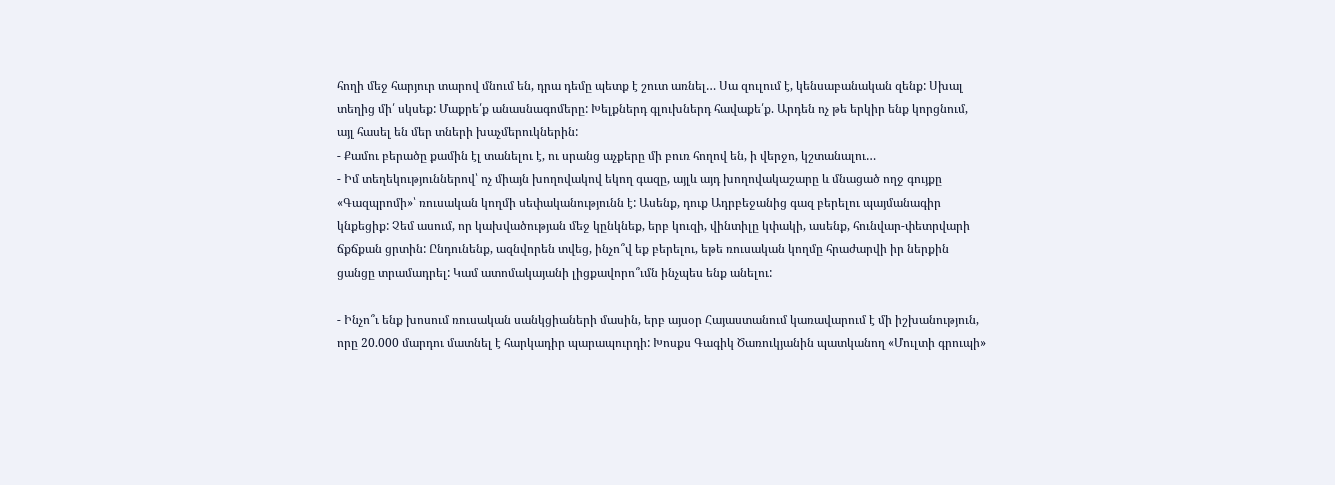հողի մեջ հարյուր տարով մնում են, դրա դեմը պետք է շուտ առնել… Սա զուլում է, կենսաբանական զենք: Սխալ տեղից մի՛ սկսեք: Մաքրե՛ք անասնագոմերը: Խելքներդ գլուխներդ հավաքե՛ք. Արդեն ոչ թե երկիր ենք կորցնում, այլ հասել են մեր տների խաչմերուկներին:
- Քամու բերածը քամին էլ տանելու է, ու սրանց աչքերը մի բուռ հողով են, ի վերջո, կշտանալու…
- Իմ տեղեկություններով՝ ոչ միայն խողովակով եկող գազը, այլև այդ խողովակաշարը և մնացած ողջ գույքը «Գազպրոմի»՝ ռուսական կողմի սեփականությունն է: Ասենք, դուք Ադրբեջանից գազ բերելու պայմանագիր կնքեցիք: Չեմ ասում, որ կախվածության մեջ կընկնեք, երբ կուզի, վինտիլը կփակի, ասենք, հունվար-փետրվարի ճքճքան ցրտին: Ընդունենք, ազնվորեն տվեց, ինչո՞վ եք բերելու, եթե ռուսական կողմը հրաժարվի իր ներքին ցանցը տրամադրել: Կամ ատոմակայանի լիցքավորո՞ւմն ինչպես ենք անելու:

- Ինչո՞ւ ենք խոսում ռուսական սանկցիաների մասին, երբ այսօր Հայաստանում կառավարում է մի իշխանություն, որը 20.000 մարդու մատնել է հարկադիր պարապուրդի: Խոսքս Գագիկ Ծառուկյանին պատկանող «Մուլտի գրուպի»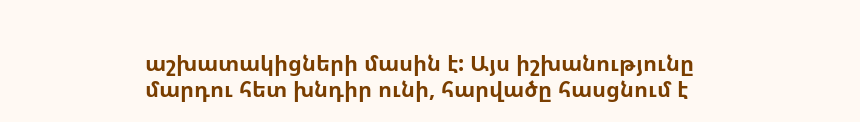աշխատակիցների մասին է: Այս իշխանությունը մարդու հետ խնդիր ունի, հարվածը հասցնում է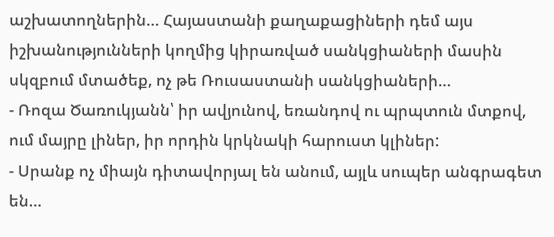աշխատողներին… Հայաստանի քաղաքացիների դեմ այս իշխանությունների կողմից կիրառված սանկցիաների մասին սկզբում մտածեք, ոչ թե Ռուսաստանի սանկցիաների…
- Ռոզա Ծառուկյանն՝ իր ավյունով, եռանդով ու պրպտուն մտքով, ում մայրը լիներ, իր որդին կրկնակի հարուստ կլիներ:
- Սրանք ոչ միայն դիտավորյալ են անում, այլև սուպեր անգրագետ են…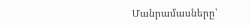Մանրամասները՝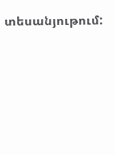տեսանյութում: